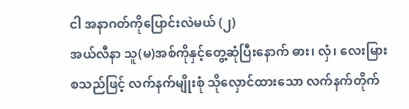ငါ အနာဂတ်ကိုပြောင်းလဲမယ် (၂)
အယ်လီနာ သူ(မ)အစ်ကိုနှင့်တွေ့ဆုံပြီးနောက် ဓား၊ လှံ၊ လေးမြား စသည်ဖြင့် လက်နက်မျိုးစုံ သိုလှောင်ထားသော လက်နက်တိုက်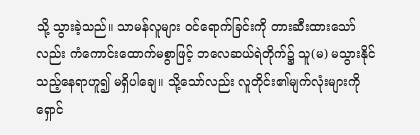သို့ သွားခဲ့သည်။ သာမန်လူများ ဝင်ရောက်ခြင်းကို တားဆီးထားသော်လည်း ကံကောင်းထောက်မစွာဖြင့် ဘလေဆယ်ရဲတိုက်၌ သူ(မ) မသွားနိုင်သည့်နေရာဟူ၍ မရှိပါချေ။ သို့သော်လည်း လူတိုင်း၏မျက်လုံးများကို ရှောင်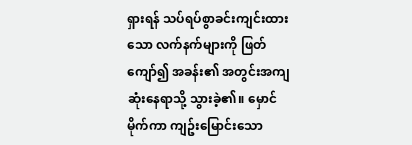ရှားရန် သပ်ရပ်စွာခင်းကျင်းထားသော လက်နက်များကို ဖြတ်ကျော်၍ အခန်း၏ အတွင်းအကျဆုံးနေရာသို့ သွားခဲ့၏။ မှောင်မိုက်ကာ ကျဥ်းမြောင်းသော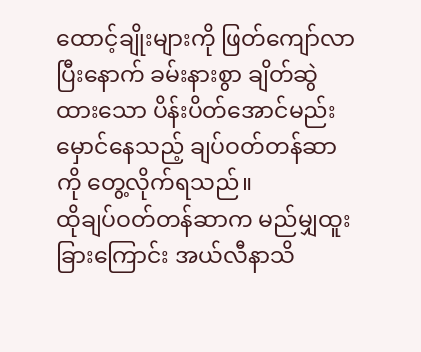ထောင့်ချိုးများကို ဖြတ်ကျော်လာပြီးနောက် ခမ်းနားစွာ ချိတ်ဆွဲထားသော ပိန်းပိတ်အောင်မည်းမှောင်နေသည့် ချပ်ဝတ်တန်ဆာကို တွေ့လိုက်ရသည်။
ထိုချပ်ဝတ်တန်ဆာက မည်မျှထူးခြားကြောင်း အယ်လီနာသိ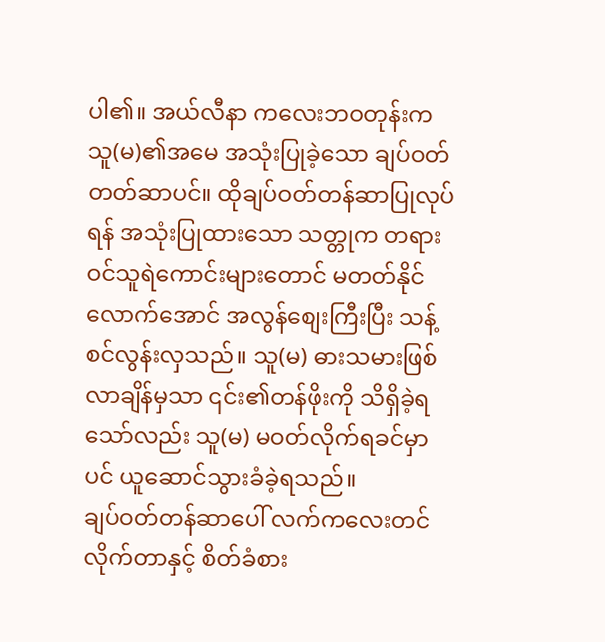ပါ၏။ အယ်လီနာ ကလေးဘဝတုန်းက သူ(မ)၏အမေ အသုံးပြုခဲ့သော ချပ်ဝတ်တတ်ဆာပင်။ ထိုချပ်ဝတ်တန်ဆာပြုလုပ်ရန် အသုံးပြုထားသော သတ္တုက တရားဝင်သူရဲကောင်းများတောင် မတတ်နိုင်လောက်အောင် အလွန်စျေးကြီးပြီး သန့်စင်လွန်းလှသည်။ သူ(မ) ဓားသမားဖြစ်လာချိန်မှသာ ၎င်း၏တန်ဖိုးကို သိရှိခဲ့ရသော်လည်း သူ(မ) မဝတ်လိုက်ရခင်မှာပင် ယူဆောင်သွားခံခဲ့ရသည်။
ချပ်ဝတ်တန်ဆာပေါ် လက်ကလေးတင်လိုက်တာနှင့် စိတ်ခံစား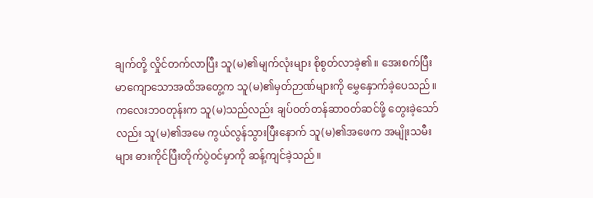ချက်တို့ လှိုင်တက်လာပြီး သူ(မ)၏မျက်လုံးများ စိုစွတ်လာခဲ့၏။ အေးစက်ပြီး မာကျောသောအထိအတွေ့က သူ(မ)၏မှတ်ဉာဏ်များကို မွှေနှောက်ခဲ့ပေသည်။ ကလေးဘဝတုန်းက သူ(မ)သည်လည်း ချပ်ဝတ်တန်ဆာဝတ်ဆင်ဖို့ တွေးခဲ့သော်လည်း သူ(မ)၏အမေ ကွယ်လွန်သွားပြီးနောက် သူ(မ)၏အဖေက အမျိုးသမီးများ ဓားကိုင်ပြီးတိုက်ပွဲဝင်မှာကို ဆန့်ကျင်ခဲ့သည်။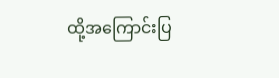ထို့အကြောင်းပြ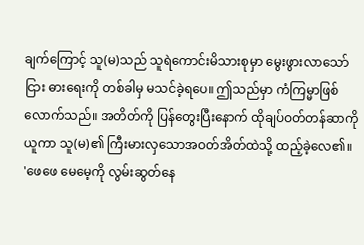ချက်ကြောင့် သူ(မ)သည် သူရဲကောင်းမိသားစုမှာ မွေးဖွားလာသော်ငြား ဓားရေးကို တစ်ခါမှ မသင်ခဲ့ရပေ။ ဤသည်မှာ ကံကြမ္မာဖြစ်လောက်သည်။ အတိတ်ကို ပြန်တွေးပြီးနောက် ထိုချပ်ဝတ်တန်ဆာကိုယူကာ သူ(မ)၏ ကြီးမားလှသောအဝတ်အိတ်ထဲသို့ ထည့်ခဲ့လေ၏။
'ဖေဖေ မေမေ့ကို လွမ်းဆွတ်နေ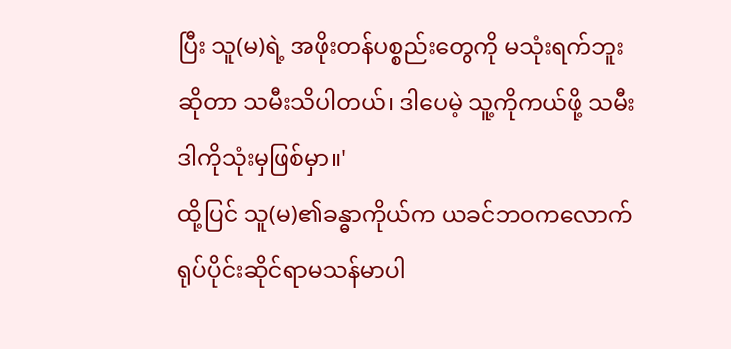ပြီး သူ(မ)ရဲ့ အဖိုးတန်ပစ္စည်းတွေကို မသုံးရက်ဘူးဆိုတာ သမီးသိပါတယ်၊ ဒါပေမဲ့ သူ့ကိုကယ်ဖို့ သမီး ဒါကိုသုံးမှဖြစ်မှာ။'
ထို့ပြင် သူ(မ)၏ခန္ဓာကိုယ်က ယခင်ဘဝကလောက် ရုပ်ပိုင်းဆိုင်ရာမသန်မာပါ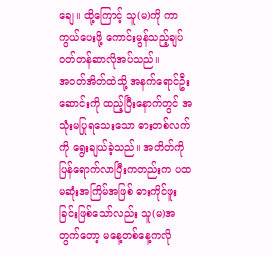ချေ။ ထို့ကြောင့် သူ(မ)ကို ကာကွယ်ပေးဖို့ ကောင်းမွန်သည့်ချပ်ဝတ်တန်ဆာလိုအပ်သည်။
အဝတ်အိတ်ထဲသို့ အနက်ရောင်ဦးဆောင်းကို ထည့်ပြီးနောက်တွင် အသုံးမပြုရသေးသော ဓားတစ်လက်ကို ရွေးချယ်ခဲ့သည်။ အတိတ်ကို ပြန်ရောက်လာပြီးကတည်းက ပထမဆုံးအကြိမ်အဖြစ် ဓားကိုင်ဖူးခြင်းဖြစ်သော်လည်း သူ(မ)အတွက်တော့ မနေ့တစ်နေ့ကလို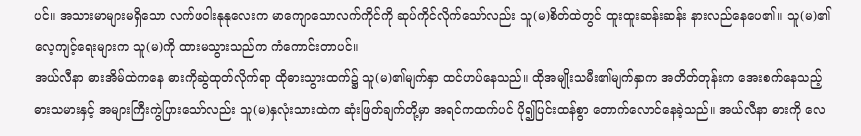ပင်။ အသားမာများမရှိသော လက်ဖဝါးနုနုလေးက မာကျောသောလက်ကိုင်ကို ဆုပ်ကိုင်လိုက်သော်လည်း သူ(မ)စိတ်ထဲတွင် ထူးထူးဆန်းဆန်း နားလည်နေပေ၏။ သူ(မ)၏လေ့ကျင့်ရေးများက သူ(မ)ကို ထားမသွားသည်က ကံကောင်းတာပင်။
အယ်လီနာ ဓားအိမ်ထဲကနေ ဓားကိုဆွဲထုတ်လိုက်ရာ ထိုဓားသွားထက်၌ သူ(မ)၏မျက်နှာ ထင်ဟပ်နေသည်။ ထိုအမျိုးသမီး၏မျက်နှာက အတိတ်တုန်းက အေးစက်နေသည့် ဓားသမားနှင့် အများကြီးကွဲပြားသော်လည်း သူ(မ)နှလုံးသားထဲက ဆုံးဖြတ်ချက်တို့မှာ အရင်ကထက်ပင် ပို၍ပြင်းထန်စွာ တောက်လောင်နေခဲ့သည်။ အယ်လီနာ ဓားကို လေ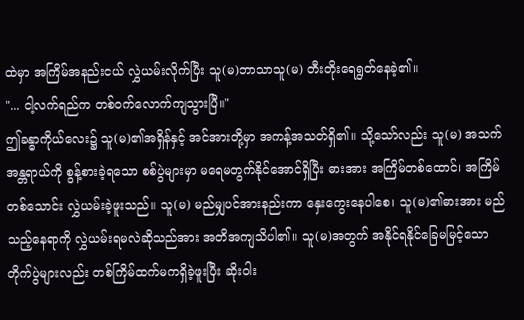ထဲမှာ အကြိမ်အနည်းငယ် လွှဲယမ်းလိုက်ပြီး သူ(မ)ဘာသာသူ(မ) တီးတိုးရေရွတ်နေခဲ့၏။
"... ငါ့လက်ရည်က တစ်ဝက်လောက်ကျသွားပြီ။"
ဤခန္ဓာကိုယ်လေး၌ သူ(မ)၏အရှိန်နှင့် အင်အားတို့မှာ အကန့်အသတ်ရှိ၏။ သို့သော်လည်း သူ(မ) အသက်အန္တရာယ်ကို စွန့်စားခဲ့ရသော စစ်ပွဲများမှာ မရေမတွက်နိုင်အောင်ရှိပြီး ဓားအား အကြိမ်တစ်ထောင်၊ အကြိမ်တစ်သောင်း လွှဲယမ်းခဲ့ဖူးသည်။ သူ(မ) မည်မျှပင်အားနည်းကာ နှေးကွေးနေပါစေ၊ သူ(မ)၏ဓားအား မည်သည့်နေရာကို လွှဲယမ်းရမလဲဆိုသည်အား အတိအကျသိပါ၏။ သူ(မ)အတွက် အနိုင်ရနိုင်ခြေမမြင့်သော တိုက်ပွဲများလည်း တစ်ကြိမ်ထက်မကရှိခဲ့ဖူးပြီး ဆိုးဝါး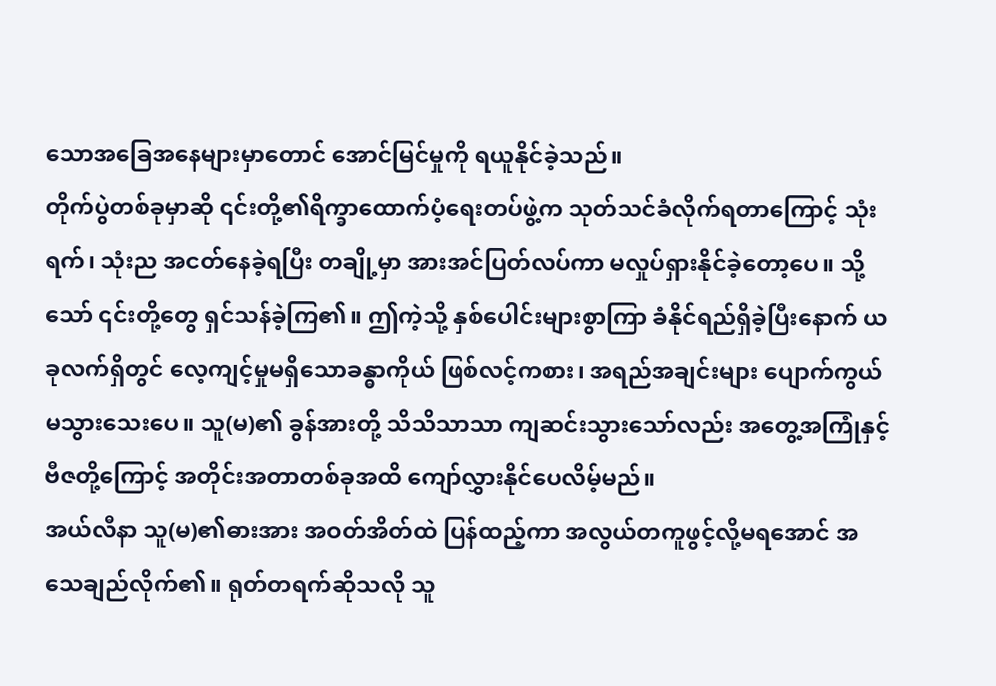သောအခြေအနေများမှာတောင် အောင်မြင်မှုကို ရယူနိုင်ခဲ့သည်။
တိုက်ပွဲတစ်ခုမှာဆို ၎င်းတို့၏ရိက္ခာထောက်ပံ့ရေးတပ်ဖွဲ့က သုတ်သင်ခံလိုက်ရတာကြောင့် သုံးရက်၊ သုံးည အငတ်နေခဲ့ရပြီး တချို့မှာ အားအင်ပြတ်လပ်ကာ မလှုပ်ရှားနိုင်ခဲ့တော့ပေ။ သို့သော် ၎င်းတို့တွေ ရှင်သန်ခဲ့ကြ၏။ ဤကဲ့သို့ နှစ်ပေါင်းများစွာကြာ ခံနိုင်ရည်ရှိခဲ့ပြီးနောက် ယခုလက်ရှိတွင် လေ့ကျင့်မှုမရှိသောခန္ဓာကိုယ် ဖြစ်လင့်ကစား၊ အရည်အချင်းများ ပျောက်ကွယ်မသွားသေးပေ။ သူ(မ)၏ ခွန်အားတို့ သိသိသာသာ ကျဆင်းသွားသော်လည်း အတွေ့အကြုံနှင့် ဗီဇတို့ကြောင့် အတိုင်းအတာတစ်ခုအထိ ကျော်လွှားနိုင်ပေလိမ့်မည်။
အယ်လီနာ သူ(မ)၏ဓားအား အဝတ်အိတ်ထဲ ပြန်ထည့်ကာ အလွယ်တကူဖွင့်လို့မရအောင် အသေချည်လိုက်၏။ ရုတ်တရက်ဆိုသလို သူ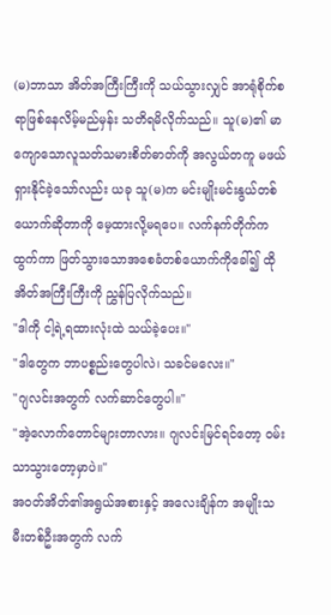(မ)ဘာသာ အိတ်အကြီးကြီးကို သယ်သွားလျှင် အာရုံစိုက်စရာဖြစ်နေလိမ့်မည်မှန်း သတိရမိလိုက်သည်။ သူ(မ)၏ မာကျောသောလူသတ်သမားစိတ်ဓာတ်ကို အလွယ်တကူ မဖယ်ရှားနိုင်ခဲ့သော်လည်း ယခု သူ(မ)က မင်းမျိုးမင်းနွယ်တစ်ယောက်ဆိုတာကို မေ့ထားလို့မရပေ။ လက်နက်တိုက်ကထွက်ကာ ဖြတ်သွားသောအစေခံတစ်ယောက်ကိုခေါ်၍ ထိုအိတ်အကြီးကြီးကို ညွှန်ပြလိုက်သည်။
"ဒါကို ငါ့ရဲ့ရထားလုံးထဲ သယ်ခဲ့ပေး။"
"ဒါတွေက ဘာပစ္စည်းတွေပါလဲ၊ သခင်မလေး။"
"ဂျလင်းအတွက် လက်ဆာင်တွေပါ။"
"အဲ့လောက်တောင်များတာလား။ ဂျလင်းမြင်ရင်တော့ ဝမ်းသာသွားတော့မှာပဲ။"
အဝတ်အိတ်၏အရွယ်အစားနှင့် အလေးချိန်က အမျိုးသမီးတစ်ဦးအတွက် လက်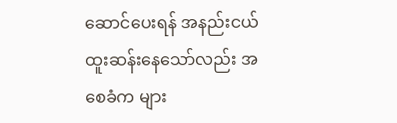ဆောင်ပေးရန် အနည်းငယ်ထူးဆန်းနေသော်လည်း အစေခံက များ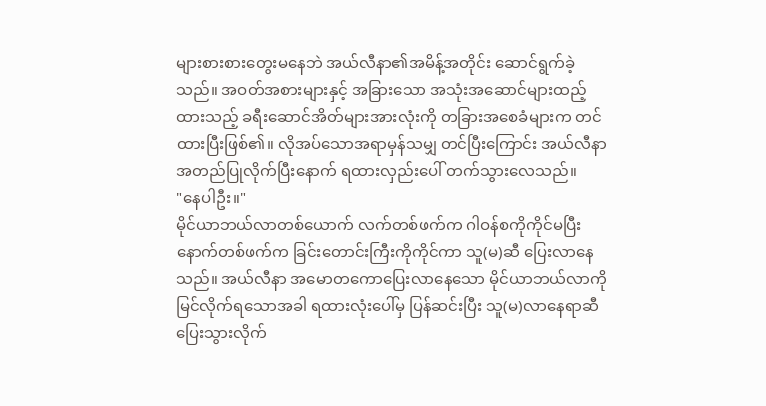များစားစားတွေးမနေဘဲ အယ်လီနာ၏အမိန့်အတိုင်း ဆောင်ရွက်ခဲ့သည်။ အဝတ်အစားများနှင့် အခြားသော အသုံးအဆောင်များထည့်ထားသည့် ခရီးဆောင်အိတ်များအားလုံးကို တခြားအစေခံများက တင်ထားပြီးဖြစ်၏။ လိုအပ်သောအရာမှန်သမျှ တင်ပြီးကြောင်း အယ်လီနာ အတည်ပြုလိုက်ပြီးနောက် ရထားလှည်းပေါ် တက်သွားလေသည်။
"နေပါဦး။"
မိုင်ယာဘယ်လာတစ်ယောက် လက်တစ်ဖက်က ဂါဝန်စကိုကိုင်မပြီး နောက်တစ်ဖက်က ခြင်းတောင်းကြီးကိုကိုင်ကာ သူ(မ)ဆီ ပြေးလာနေသည်။ အယ်လီနာ အမောတကောပြေးလာနေသော မိုင်ယာဘယ်လာကို မြင်လိုက်ရသောအခါ ရထားလုံးပေါ်မှ ပြန်ဆင်းပြီး သူ(မ)လာနေရာဆီ ပြေးသွားလိုက်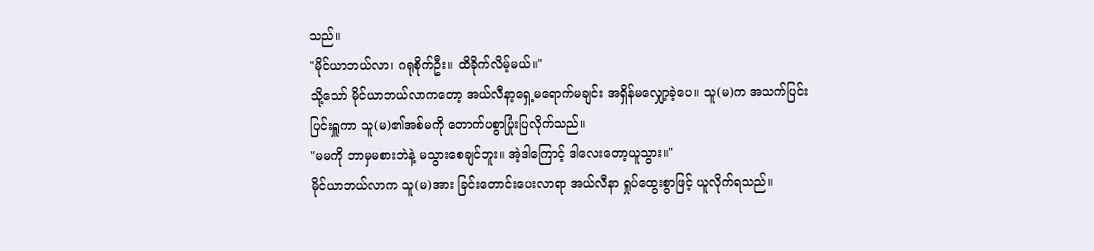သည်။
"မိုင်ယာဘယ်လာ၊ ဂရုစိုက်ဦး။ ထိခိုက်လိမ့်မယ်။"
သို့သော် မိုင်ယာဘယ်လာကတော့ အယ်လီနာ့ရှေ့မရောက်မချင်း အရှိန်မလျှော့ခဲ့ပေ။ သူ(မ)က အသက်ပြင်းပြင်းရှူကာ သူ(မ)၏အစ်မကို တောက်ပစွာပြုံးပြလိုက်သည်။
"မမကို ဘာမှမစားဘဲနဲ့ မသွားစေချင်ဘူး။ အဲ့ဒါကြောင့် ဒါလေးတော့ယူသွား။"
မိုင်ယာဘယ်လာက သူ(မ)အား ခြင်းတောင်းပေးလာရာ အယ်လီနာ ရှုပ်ထွေးစွာဖြင့် ယူလိုက်ရသည်။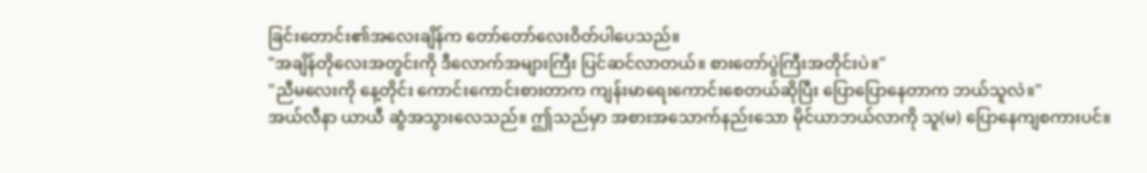ခြင်းတောင်း၏အလေးချိန်က တော်တော်လေးဝိတ်ပါပေသည်။
"အချိန်တိုလေးအတွင်းကို ဒီလောက်အများကြီး ပြင်ဆင်လာတယ်။ စားတော်ပွဲကြီးအတိုင်းပဲ။"
"ညီမလေးကို နေ့တိုင်း ကောင်းကောင်းစားတာက ကျန်းမာရေးကောင်းစေတယ်ဆိုပြီး ပြောပြောနေတာက ဘယ်သူလဲ။"
အယ်လီနာ ယာယီ ဆွံအသွားလေသည်။ ဤသည်မှာ အစားအသောက်နည်းသော မိုင်ယာဘယ်လာကို သူ(မ) ပြောနေကျစကားပင်။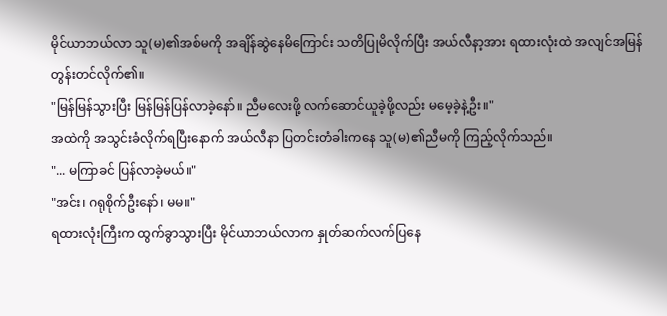မိုင်ယာဘယ်လာ သူ(မ)၏အစ်မကို အချိန်ဆွဲနေမိကြောင်း သတိပြုမိလိုက်ပြီး အယ်လီနာ့အား ရထားလုံးထဲ အလျင်အမြန် တွန်းတင်လိုက်၏။
"မြန်မြန်သွားပြီး မြန်မြန်ပြန်လာခဲ့နော်။ ညီမလေးဖို့ လက်ဆောင်ယူခဲ့ဖို့လည်း မမေ့ခဲ့နဲ့ဦး။"
အထဲကို အသွင်းခံလိုက်ရပြီးနောက် အယ်လီနာ ပြတင်းတံခါးကနေ သူ(မ)၏ညီမကို ကြည့်လိုက်သည်။
"... မကြာခင် ပြန်လာခဲ့မယ်။"
"အင်း၊ ဂရုစိုက်ဦးနော်၊ မမ။"
ရထားလုံးကြီးက ထွက်ခွာသွားပြီး မိုင်ယာဘယ်လာက နှုတ်ဆက်လက်ပြနေ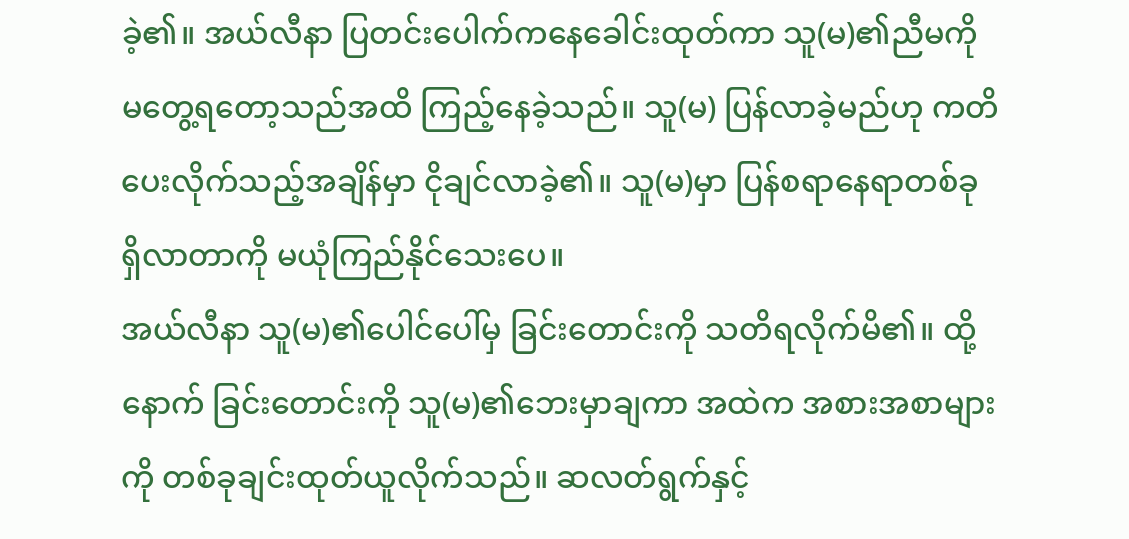ခဲ့၏။ အယ်လီနာ ပြတင်းပေါက်ကနေခေါင်းထုတ်ကာ သူ(မ)၏ညီမကို မတွေ့ရတော့သည်အထိ ကြည့်နေခဲ့သည်။ သူ(မ) ပြန်လာခဲ့မည်ဟု ကတိပေးလိုက်သည့်အချိန်မှာ ငိုချင်လာခဲ့၏။ သူ(မ)မှာ ပြန်စရာနေရာတစ်ခု ရှိလာတာကို မယုံကြည်နိုင်သေးပေ။
အယ်လီနာ သူ(မ)၏ပေါင်ပေါ်မှ ခြင်းတောင်းကို သတိရလိုက်မိ၏။ ထို့နောက် ခြင်းတောင်းကို သူ(မ)၏ဘေးမှာချကာ အထဲက အစားအစာများကို တစ်ခုချင်းထုတ်ယူလိုက်သည်။ ဆလတ်ရွက်နှင့်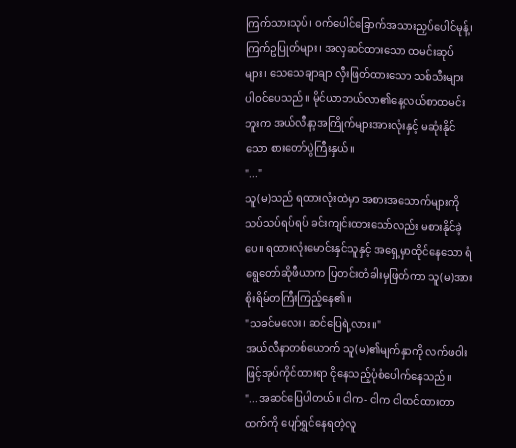ကြက်သားသုပ်၊ ဝက်ပေါင်ခြောက်အသားညှပ်ပေါင်မုန့်၊ ကြက်ဥပြုတ်များ၊ အလှဆင်ထားသော ထမင်းဆုပ်များ၊ သေသေချာချာ လှီးဖြတ်ထားသော သစ်သီးများ ပါဝင်ပေသည်။ မိုင်ယာဘယ်လာ၏နေ့လယ်စာထမင်းဘူးက အယ်လီနာ့အကြိုက်များအားလုံးနှင့် မဆုံးနိုင်သော စားတော်ပွဲကြီးနှယ်။
"..."
သူ(မ)သည် ရထားလုံးထဲမှာ အစားအသောက်များကို သပ်သပ်ရပ်ရပ် ခင်းကျင်းထားသော်လည်း မစားနိုင်ခဲ့ပေ။ ရထားလုံးမောင်းနှင်သူနှင့် အရှေ့မှာထိုင်နေသော ရံရွေတော်ဆိုဖီယာက ပြတင်းတံခါးမှဖြတ်ကာ သူ(မ)အား စိုးရိမ်တကြီးကြည့်နေ၏။
"သခင်မလေး၊ ဆင်ပြေရဲ့လား။"
အယ်လီနာတစ်ယောက် သူ(မ)၏မျက်နှာကို လက်ဖဝါးဖြင့်အုပ်ကိုင်ထားရာ ငိုနေသည့်ပုံစံပေါက်နေသည်။
"...အဆင်ပြေပါတယ်။ ငါက- ငါက ငါထင်ထားတာထက်ကို ပျော်ရွှင်နေရတဲ့လူ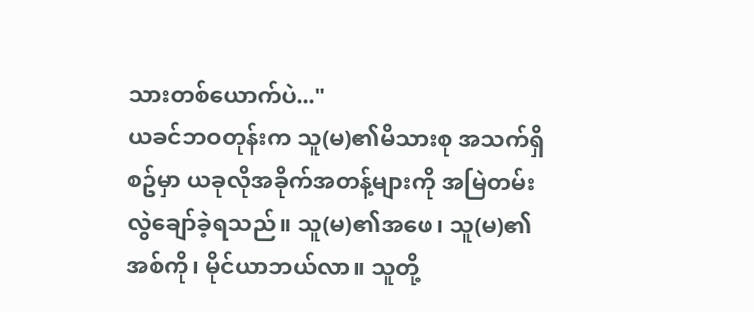သားတစ်ယောက်ပဲ..."
ယခင်ဘဝတုန်းက သူ(မ)၏မိသားစု အသက်ရှိစဥ်မှာ ယခုလိုအခိုက်အတန့်များကို အမြဲတမ်း လွဲချော်ခဲ့ရသည်။ သူ(မ)၏အဖေ၊ သူ(မ)၏အစ်ကို၊ မိုင်ယာဘယ်လာ။ သူတို့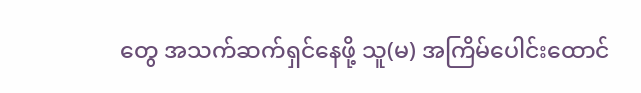တွေ အသက်ဆက်ရှင်နေဖို့ သူ(မ) အကြိမ်ပေါင်းထောင်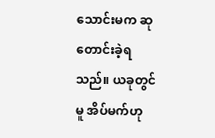သောင်းမက ဆုတောင်းခဲ့ရသည်။ ယခုတွင်မူ အိပ်မက်ဟု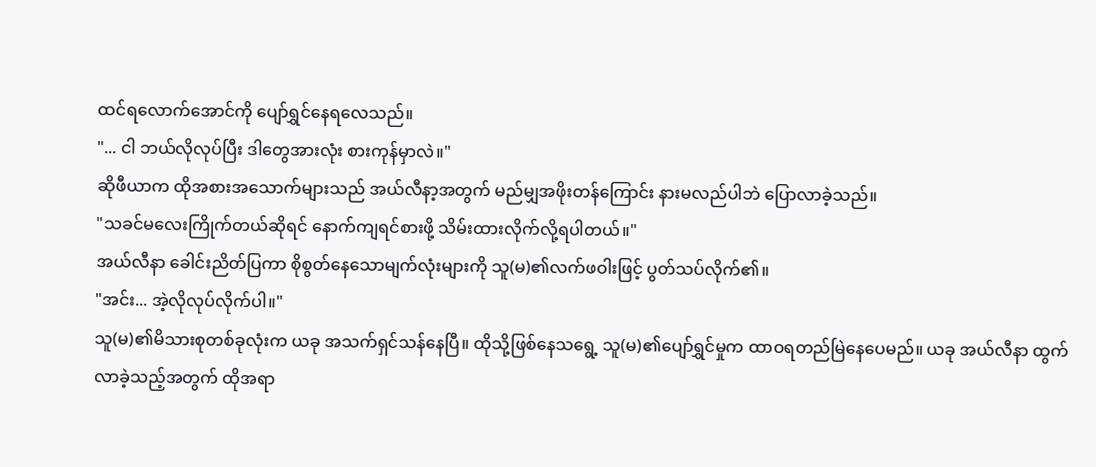ထင်ရလောက်အောင်ကို ပျော်ရွှင်နေရလေသည်။
"... ငါ ဘယ်လိုလုပ်ပြီး ဒါတွေအားလုံး စားကုန်မှာလဲ။"
ဆိုဖီယာက ထိုအစားအသောက်များသည် အယ်လီနာ့အတွက် မည်မျှအဖိုးတန်ကြောင်း နားမလည်ပါဘဲ ပြောလာခဲ့သည်။
"သခင်မလေးကြိုက်တယ်ဆိုရင် နောက်ကျရင်စားဖို့ သိမ်းထားလိုက်လို့ရပါတယ်။"
အယ်လီနာ ခေါင်းညိတ်ပြကာ စိုစွတ်နေသောမျက်လုံးများကို သူ(မ)၏လက်ဖဝါးဖြင့် ပွတ်သပ်လိုက်၏။
"အင်း... အဲ့လိုလုပ်လိုက်ပါ။"
သူ(မ)၏မိသားစုတစ်ခုလုံးက ယခု အသက်ရှင်သန်နေပြီ။ ထိုသို့ဖြစ်နေသရွေ့ သူ(မ)၏ပျော်ရွှင်မှုက ထာဝရတည်မြဲနေပေမည်။ ယခု အယ်လီနာ ထွက်လာခဲ့သည့်အတွက် ထိုအရာ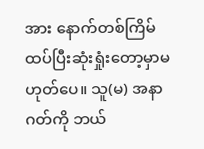အား နောက်တစ်ကြိမ် ထပ်ပြီးဆုံးရှုံးတော့မှာမဟုတ်ပေ။ သူ(မ) အနာဂတ်ကို ဘယ်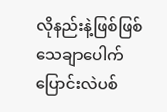လိုနည်းနဲ့ဖြစ်ဖြစ် သေချာပေါက်ပြောင်းလဲပစ်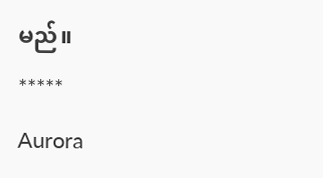မည်။
*****
Aurora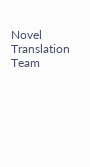Novel Translation Team